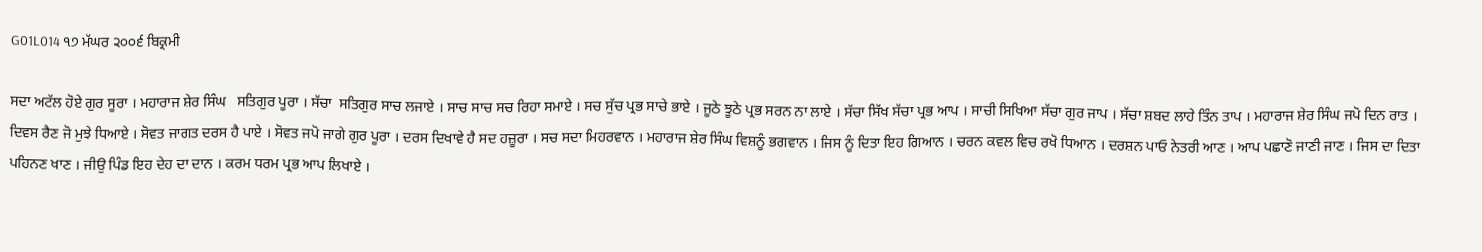G01L014 ੧੭ ਮੱਘਰ ੨੦੦੬ ਬਿਕ੍ਰਮੀ

ਸਦਾ ਅਟੱਲ ਹੋਏ ਗੁਰ ਸੂਰਾ । ਮਹਾਰਾਜ ਸ਼ੇਰ ਸਿੰਘ   ਸਤਿਗੁਰ ਪੂਰਾ । ਸੱਚਾ  ਸਤਿਗੁਰ ਸਾਚ ਲਜਾਏ । ਸਾਚ ਸਾਚ ਸਚ ਰਿਹਾ ਸਮਾਏ । ਸਚ ਸੁੱਚ ਪ੍ਰਭ ਸਾਚੇ ਭਾਏ । ਜੂਠੇ ਝੂਠੇ ਪ੍ਰਭ ਸਰਨ ਨਾ ਲਾਏ । ਸੱਚਾ ਸਿੱਖ ਸੱਚਾ ਪ੍ਰਭ ਆਪ । ਸਾਚੀ ਸਿਖਿਆ ਸੱਚਾ ਗੁਰ ਜਾਪ । ਸੱਚਾ ਸ਼ਬਦ ਲਾਹੇ ਤਿੰਨ ਤਾਪ । ਮਹਾਰਾਜ ਸ਼ੇਰ ਸਿੰਘ ਜਪੋ ਦਿਨ ਰਾਤ । ਦਿਵਸ ਰੈਣ ਜੋ ਮੁਝੇ ਧਿਆਏ । ਸੋਵਤ ਜਾਗਤ ਦਰਸ ਹੈ ਪਾਏ । ਸੋਵਤ ਜਪੋ ਜਾਗੇ ਗੁਰ ਪੂਰਾ । ਦਰਸ ਦਿਖਾਵੇ ਹੈ ਸਦ ਹਜ਼ੂਰਾ । ਸਚ ਸਦਾ ਮਿਹਰਵਾਨ । ਮਹਾਰਾਜ ਸ਼ੇਰ ਸਿੰਘ ਵਿਸ਼ਨੂੰ ਭਗਵਾਨ । ਜਿਸ ਨੂੰ ਦਿਤਾ ਇਹ ਗਿਆਨ । ਚਰਨ ਕਵਲ ਵਿਚ ਰਖੋ ਧਿਆਨ । ਦਰਸ਼ਨ ਪਾਓ ਨੇਤਰੀ ਆਣ । ਆਪ ਪਛਾਣੋ ਜਾਣੀ ਜਾਣ । ਜਿਸ ਦਾ ਦਿਤਾ ਪਹਿਨਣ ਖਾਣ । ਜੀਉ ਪਿੰਡ ਇਹ ਦੇਹ ਦਾ ਦਾਨ । ਕਰਮ ਧਰਮ ਪ੍ਰਭ ਆਪ ਲਿਖਾਏ ।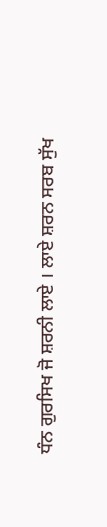ਧੰਨ ਗੁਰਸਿਖ ਜੋ ਸ਼ਰਨੀ ਲਾਏ । ਲਾਏ ਸ਼ਰਨ ਸਰਬ ਸੁੱਖ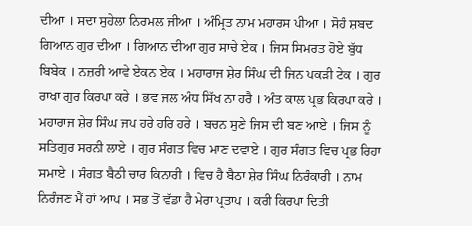ਦੀਆ । ਸਦਾ ਸੁਹੇਲਾ ਨਿਰਮਲ ਜੀਆ । ਅੰਮ੍ਰਿਤ ਨਾਮ ਮਹਾਰਸ ਪੀਆ । ਸੋਹੰ ਸ਼ਬਦ ਗਿਆਨ ਗੁਰ ਦੀਆ । ਗਿਆਨ ਦੀਆ ਗੁਰ ਸਾਚੇ ਏਕ । ਜਿਸ ਸਿਮਰਤ ਹੋਏ ਬੁੱਧ ਬਿਬੇਕ । ਨਜ਼ਰੀ ਆਵੇ ਏਕਨ ਏਕ । ਮਹਾਰਾਜ ਸ਼ੇਰ ਸਿੰਘ ਦੀ ਜਿਨ ਪਕੜੀ ਟੇਕ । ਗੁਰ ਰਾਖਾ ਗੁਰ ਕਿਰਪਾ ਕਰੇ । ਭਵ ਜਲ ਅੰਧ ਸਿੱਖ ਨਾ ਹਰੈ । ਅੰਤ ਕਾਲ ਪ੍ਰਭ ਕਿਰਪਾ ਕਰੇ । ਮਹਾਰਾਜ ਸ਼ੇਰ ਸਿੰਘ ਜਪ ਹਰੇ ਹਰਿ ਹਰੇ । ਬਚਨ ਸੁਣੇ ਜਿਸ ਦੀ ਬਣ ਆਏ । ਜਿਸ ਨੂੰ  ਸਤਿਗੁਰ ਸਰਨੀ ਲਾਏ । ਗੁਰ ਸੰਗਤ ਵਿਚ ਮਾਣ ਦਵਾਏ । ਗੁਰ ਸੰਗਤ ਵਿਚ ਪ੍ਰਭ ਰਿਹਾ ਸਮਾਏ । ਸੰਗਤ ਬੈਠੀ ਚਾਰ ਕਿਨਾਰੀ । ਵਿਚ ਹੈ ਬੈਠਾ ਸ਼ੇਰ ਸਿੰਘ ਨਿਰੰਕਾਰੀ । ਨਾਮ ਨਿਰੰਜਣ ਮੈਂ ਹਾਂ ਆਪ । ਸਭ ਤੋਂ ਵੱਡਾ ਹੈ ਮੇਰਾ ਪ੍ਰਤਾਪ । ਕਰੀ ਕਿਰਪਾ ਦਿਤੀ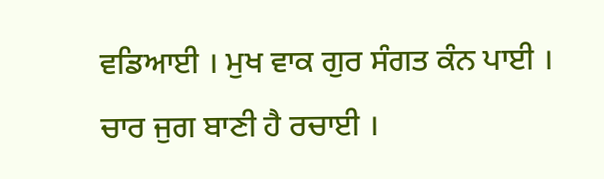ਵਡਿਆਈ । ਮੁਖ ਵਾਕ ਗੁਰ ਸੰਗਤ ਕੰਨ ਪਾਈ । ਚਾਰ ਜੁਗ ਬਾਣੀ ਹੈ ਰਚਾਈ ।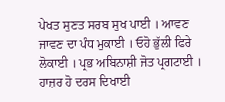ਪੇਖਤ ਸੁਣਤ ਸਰਬ ਸੁਖ ਪਾਈ । ਆਵਣ ਜਾਵਣ ਦਾ ਪੰਧ ਮੁਕਾਈ । ਓਹੋ ਭੁੱਲੀ ਫਿਰੇ ਲੋਕਾਈ । ਪ੍ਰਭ ਅਬਿਨਾਸ਼ੀ ਜੋਤ ਪ੍ਰਗਟਾਈ । ਹਾਜ਼ਰ ਹੋ ਦਰਸ ਦਿਖਾਈ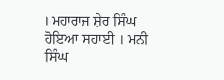। ਮਹਾਰਾਜ ਸ਼ੇਰ ਸਿੰਘ ਹੋਇਆ ਸਹਾਈ । ਮਨੀ ਸਿੰਘ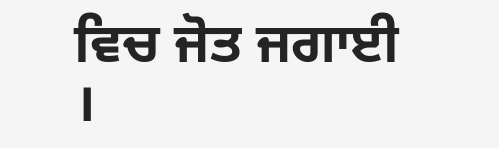ਵਿਚ ਜੋਤ ਜਗਾਈ ।